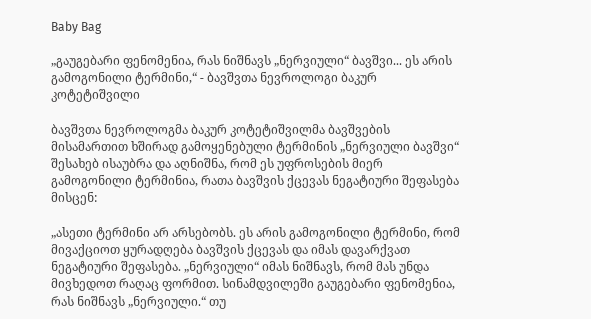Baby Bag

„გაუგებარი ფენომენია, რას ნიშნავს „ნერვიული“ ბავშვი... ეს არის გამოგონილი ტერმინი,“ - ბავშვთა ნევროლოგი ბაკურ კოტეტიშვილი

ბავშვთა ნევროლოგმა ბაკურ კოტეტიშვილმა ბავშვების მისამართით ხშირად გამოყენებული ტერმინის „ნერვიული ბავშვი“ შესახებ ისაუბრა და აღნიშნა, რომ ეს უფროსების მიერ გამოგონილი ტერმინია, რათა ბავშვის ქცევას ნეგატიური შეფასება მისცენ:

„ასეთი ტერმინი არ არსებობს. ეს არის გამოგონილი ტერმინი, რომ მივაქციოთ ყურადღება ბავშვის ქცევას და იმას დავარქვათ ნეგატიური შეფასება. „ნერვიული“ იმას ნიშნავს, რომ მას უნდა მივხედოთ რაღაც ფორმით. სინამდვილეში გაუგებარი ფენომენია, რას ნიშნავს „ნერვიული.“ თუ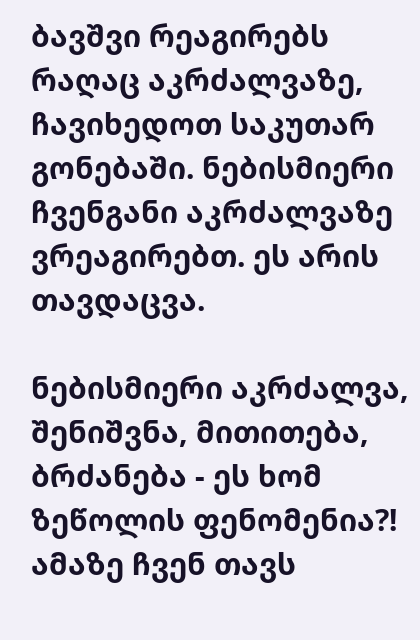ბავშვი რეაგირებს რაღაც აკრძალვაზე, ჩავიხედოთ საკუთარ გონებაში. ნებისმიერი ჩვენგანი აკრძალვაზე ვრეაგირებთ. ეს არის თავდაცვა.

ნებისმიერი აკრძალვა, შენიშვნა, მითითება, ბრძანება - ეს ხომ ზეწოლის ფენომენია?! ამაზე ჩვენ თავს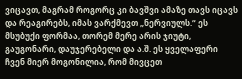ვიცავთ, მაგრამ როგორც კი ბავშვი ამაზე თავს იცავს და რეაგირებს, იმას ვარქმევთ „ნერვიულს.“ ეს მსუბუქი ფორმაა, თორემ მერე არის ჯიუტი, გაუგონარი, დაუჯერებელი და ა.შ. ეს ყველაფერი ჩვენ მიერ მოგონილია, რომ მივცეთ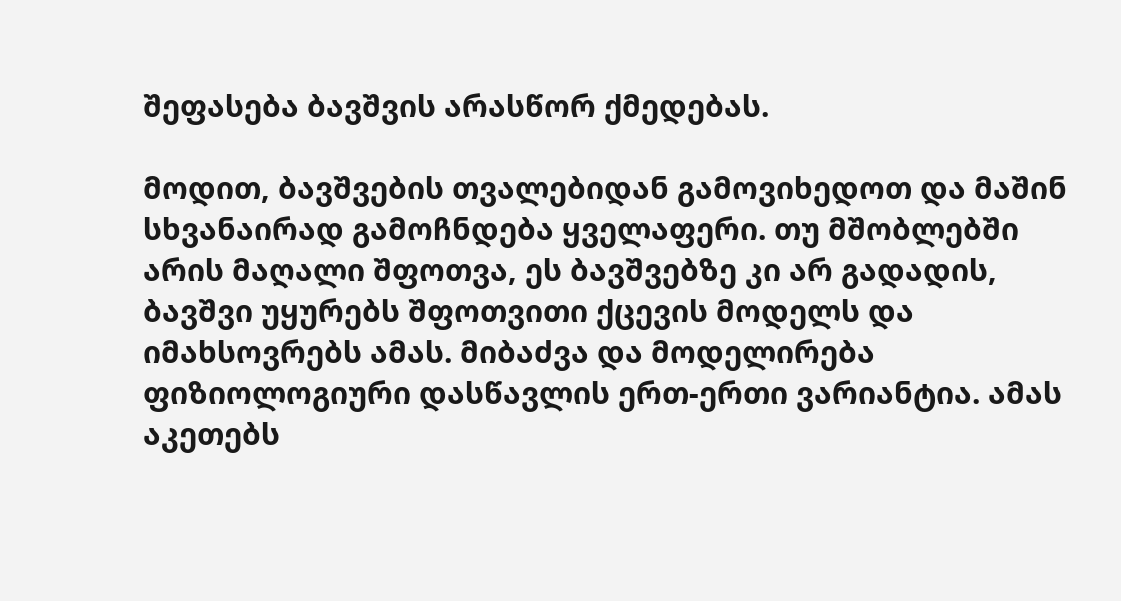შეფასება ბავშვის არასწორ ქმედებას.

მოდით, ბავშვების თვალებიდან გამოვიხედოთ და მაშინ სხვანაირად გამოჩნდება ყველაფერი. თუ მშობლებში არის მაღალი შფოთვა, ეს ბავშვებზე კი არ გადადის, ბავშვი უყურებს შფოთვითი ქცევის მოდელს და იმახსოვრებს ამას. მიბაძვა და მოდელირება ფიზიოლოგიური დასწავლის ერთ-ერთი ვარიანტია. ამას აკეთებს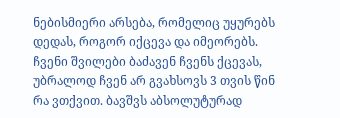ნებისმიერი არსება, რომელიც უყურებს დედას, როგორ იქცევა და იმეორებს. ჩვენი შვილები ბაძავენ ჩვენს ქცევას, უბრალოდ ჩვენ არ გვახსოვს 3 თვის წინ რა ვთქვით. ბავშვს აბსოლუტურად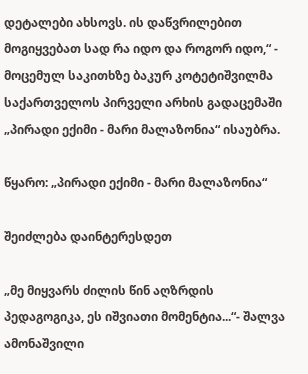დეტალები ახსოვს. ის დაწვრილებით მოგიყვებათ სად რა იდო და როგორ იდო,“ - მოცემულ საკითხზე ბაკურ კოტეტიშვილმა საქართველოს პირველი არხის გადაცემაში „პირადი ექიმი - მარი მალაზონია“ ისაუბრა.

წყარო: „პირადი ექიმი - მარი მალაზონია“

შეიძლება დაინტერესდეთ

„მე მიყვარს ძილის წინ აღზრდის პედაგოგიკა, ეს იშვიათი მომენტია...“- შალვა ამონაშვილი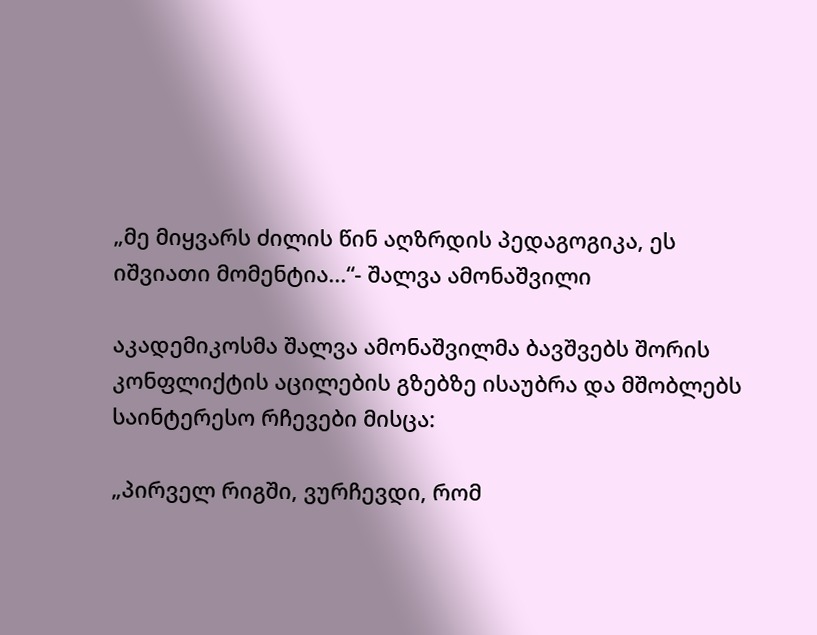„მე მიყვარს ძილის წინ აღზრდის პედაგოგიკა, ეს იშვიათი მომენტია...“- შალვა ამონაშვილი

აკადემიკოსმა შალვა ამონაშვილმა ბავშვებს შორის კონფლიქტის აცილების გზებზე ისაუბრა და მშობლებს საინტერესო რჩევები მისცა:

„პირველ რიგში, ვურჩევდი, რომ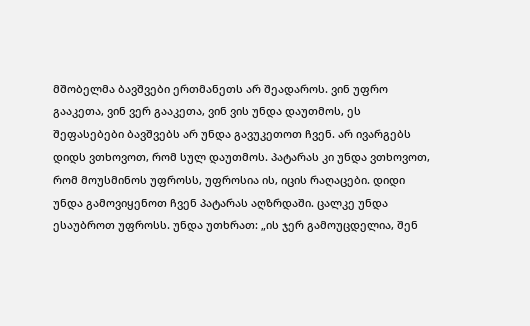მშობელმა ბავშვები ერთმანეთს არ შეადაროს. ვინ უფრო გააკეთა, ვინ ვერ გააკეთა, ვინ ვის უნდა დაუთმოს, ეს შეფასებები ბავშვებს არ უნდა გავუკეთოთ ჩვენ. არ ივარგებს დიდს ვთხოვოთ, რომ სულ დაუთმოს. პატარას კი უნდა ვთხოვოთ, რომ მოუსმინოს უფროსს, უფროსია ის, იცის რაღაცები. დიდი უნდა გამოვიყენოთ ჩვენ პატარას აღზრდაში. ცალკე უნდა ესაუბროთ უფროსს. უნდა უთხრათ: „ის ჯერ გამოუცდელია, შენ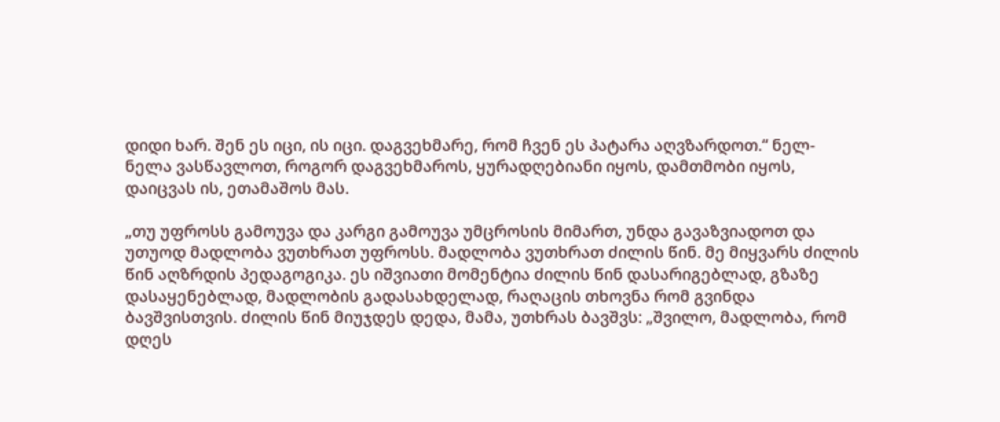დიდი ხარ. შენ ეს იცი, ის იცი. დაგვეხმარე, რომ ჩვენ ეს პატარა აღვზარდოთ.“ ნელ-ნელა ვასწავლოთ, როგორ დაგვეხმაროს, ყურადღებიანი იყოს, დამთმობი იყოს, დაიცვას ის, ეთამაშოს მას.

„თუ უფროსს გამოუვა და კარგი გამოუვა უმცროსის მიმართ, უნდა გავაზვიადოთ და უთუოდ მადლობა ვუთხრათ უფროსს. მადლობა ვუთხრათ ძილის წინ. მე მიყვარს ძილის წინ აღზრდის პედაგოგიკა. ეს იშვიათი მომენტია ძილის წინ დასარიგებლად, გზაზე დასაყენებლად, მადლობის გადასახდელად, რაღაცის თხოვნა რომ გვინდა ბავშვისთვის. ძილის წინ მიუჯდეს დედა, მამა, უთხრას ბავშვს: „შვილო, მადლობა, რომ დღეს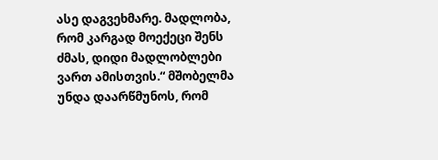ასე დაგვეხმარე. მადლობა, რომ კარგად მოექეცი შენს ძმას, დიდი მადლობლები ვართ ამისთვის.“ მშობელმა უნდა დაარწმუნოს, რომ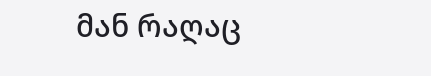მან რაღაც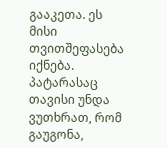გააკეთა. ეს მისი თვითშეფასება იქნება. პატარასაც თავისი უნდა ვუთხრათ, რომ გაუგონა,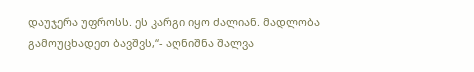დაუჯერა უფროსს. ეს კარგი იყო ძალიან. მადლობა გამოუცხადეთ ბავშვს,“- აღნიშნა შალვა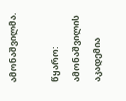ამონაშვილმა.

წყარო: ამონაშვილის აკადემია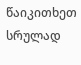წაიკითხეთ სრულად